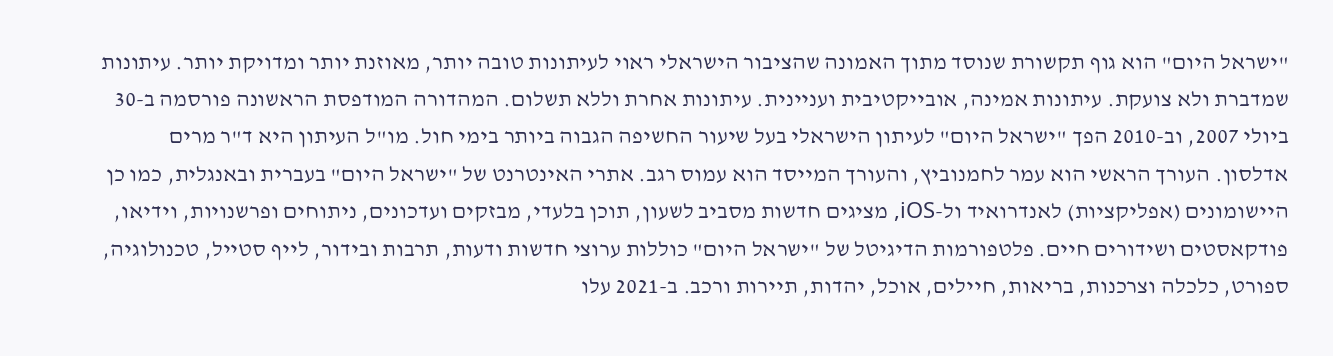"ישראל היום" הוא גוף תקשורת שנוסד מתוך האמונה שהציבור הישראלי ראוי לעיתונות טובה יותר, מאוזנת יותר ומדויקת יותר. עיתונות שמדברת ולא צועקת. עיתונות אמינה, אובייקטיבית ועניינית. עיתונות אחרת וללא תשלום. המהדורה המודפסת הראשונה פורסמה ב-30 ביולי 2007, וב-2010 הפך "ישראל היום" לעיתון הישראלי בעל שיעור החשיפה הגבוה ביותר בימי חול. מו"ל העיתון היא ד"ר מרים אדלסון. העורך הראשי הוא עמר לחמנוביץ, והעורך המייסד הוא עמוס רגב. אתרי האינטרנט של "ישראל היום" בעברית ובאנגלית, כמו כן היישומונים (אפליקציות) לאנדרואיד ול-iOS, מציגים חדשות מסביב לשעון, תוכן בלעדי, מבזקים ועדכונים, ניתוחים ופרשנויות, וידיאו, פודקאסטים ושידורים חיים. פלטפורמות הדיגיטל של "ישראל היום" כוללות ערוצי חדשות ודעות, תרבות ובידור, לייף סטייל, טכנולוגיה, ספורט, כלכלה וצרכנות, בריאות, חיילים, אוכל, יהדות, תיירות ורכב. ב-2021 עלו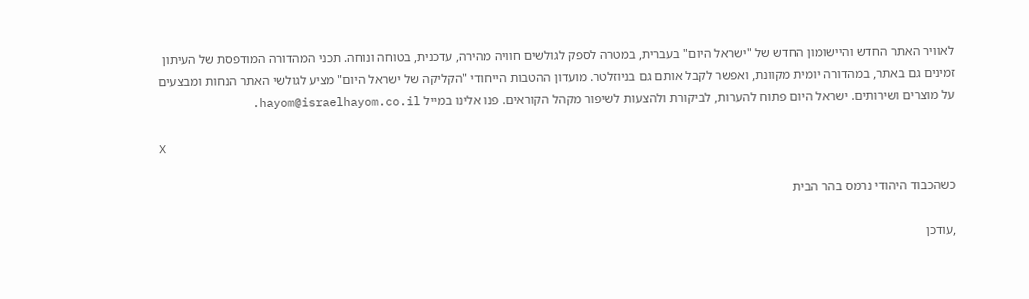לאוויר האתר החדש והיישומון החדש של "ישראל היום" בעברית, במטרה לספק לגולשים חוויה מהירה, עדכנית, בטוחה ונוחה. תכני המהדורה המודפסת של העיתון זמינים גם באתר, במהדורה יומית מקוונת, ואפשר לקבל אותם גם בניוזלטר. מועדון ההטבות הייחודי "הקליקה של ישראל היום" מציע לגולשי האתר הנחות ומבצעים על מוצרים ושירותים. ישראל היום פתוח להערות, לביקורת ולהצעות לשיפור מקהל הקוראים. פנו אלינו במייל hayom@israelhayom.co.il.

X

כשהכבוד היהודי נרמס בהר הבית

,עודכן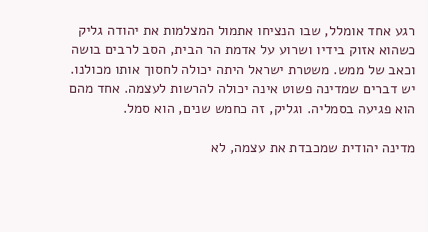רגע אחד אומלל, שבו הנציחו אתמול המצלמות את יהודה גליק כשהוא אזוק בידיו ושרוע על אדמת הר הבית, הסב לרבים בושה וכאב של ממש. משטרת ישראל היתה יכולה לחסוך אותו מכולנו. יש דברים שמדינה פשוט אינה יכולה להרשות לעצמה. אחד מהם הוא פגיעה בסמליה. וגליק, זה כחמש שנים, הוא סמל.

מדינה יהודית שמכבדת את עצמה, לא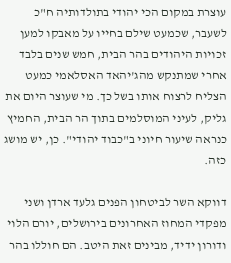עוצרת במקום הכי יהודי בתולדותיה ח"כ לשעבר, שכמעט שילם בחייו על מאבקו למען זכויות היהודים בהר הבית, חמש שנים בלבד אחרי שמתנקש מהג'יהאד האסלאמי כמעט הצליח לרצוח אותו בשל כך. מי שעוצר היום את גליק, לעיני המוסלמים בתוך הר הבית, החמיץ כנראה שיעור חיוני ב"כבוד יהודי". כן, יש מושג כזה.

דווקא השר לביטחון הפנים גלעד ארדן ושני מפקדי המחוז האחרונים בירושלים, יורם הלוי ודורון ידיד, מבינים זאת היטב. הם חוללו בהר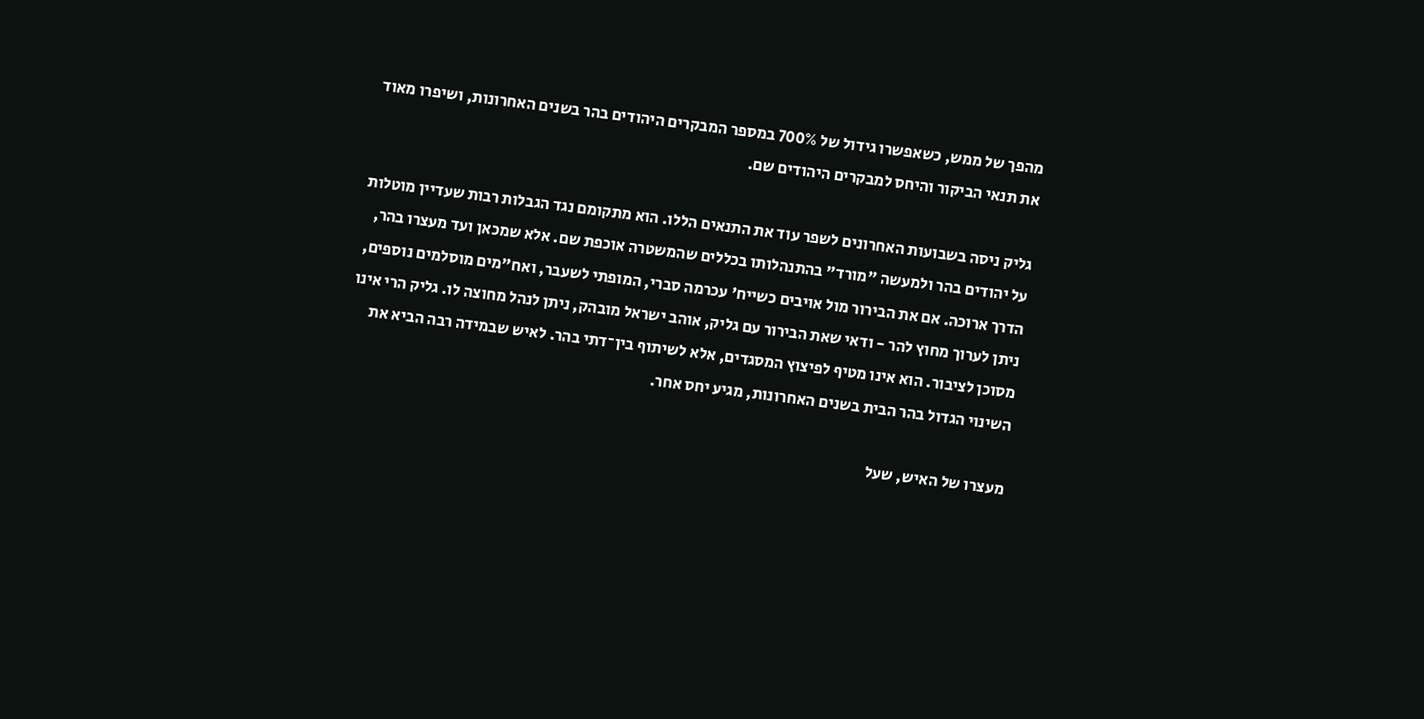מהפך של ממש, כשאפשרו גידול של 700% במספר המבקרים היהודים בהר בשנים האחרונות, ושיפרו מאוד את תנאי הביקור והיחס למבקרים היהודים שם.

גליק ניסה בשבועות האחרונים לשפר עוד את התנאים הללו. הוא מתקומם נגד הגבלות רבות שעדיין מוטלות על יהודים בהר ולמעשה "מורד" בהתנהלותו בכללים שהמשטרה אוכפת שם. אלא שמכאן ועד מעצרו בהר, הדרך ארוכה. אם את הבירור מול אויבים כשייח' עכרמה סברי, המופתי לשעבר, ואח"מים מוסלמים נוספים, ניתן לערוך מחוץ להר - ודאי שאת הבירור עם גליק, אוהב ישראל מובהק, ניתן לנהל מחוצה לו. גליק הרי אינו מסוכן לציבור. הוא אינו מטיף לפיצוץ המסגדים, אלא לשיתוף בין־דתי בהר. לאיש שבמידה רבה הביא את השינוי הגדול בהר הבית בשנים האחרונות, מגיע יחס אחר.

מעצרו של האיש, שעל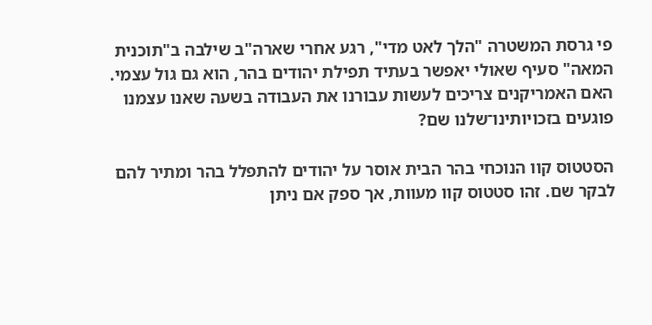פי גרסת המשטרה "הלך לאט מדי", רגע אחרי שארה"ב שילבה ב"תוכנית המאה" סעיף שאולי יאפשר בעתיד תפילת יהודים בהר, הוא גם גול עצמי. האם האמריקנים צריכים לעשות עבורנו את העבודה בשעה שאנו עצמנו פוגעים בזכויותינו־שלנו שם?

הסטטוס קוו הנוכחי בהר הבית אוסר על יהודים להתפלל בהר ומתיר להם לבקר שם. זהו סטטוס קוו מעוות, אך ספק אם ניתן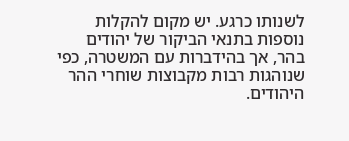לשנותו כרגע. יש מקום להקלות נוספות בתנאי הביקור של יהודים בהר, אך בהידברות עם המשטרה, כפי שנוהגות רבות מקבוצות שוחרי ההר היהודים.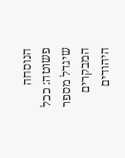הנוסחה פשוטה: ככל שיגדל מספר המבקרים היהודים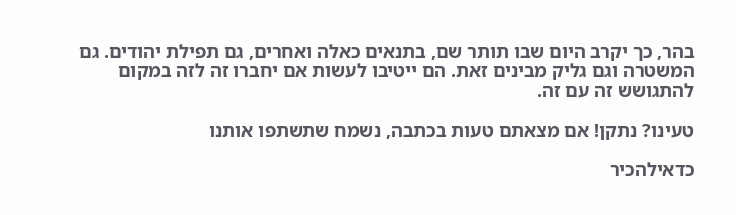בהר, כך יקרב היום שבו תותר שם, בתנאים כאלה ואחרים, גם תפילת יהודים. גם המשטרה וגם גליק מבינים זאת. הם ייטיבו לעשות אם יחברו זה לזה במקום להתגושש זה עם זה.

טעינו? נתקן! אם מצאתם טעות בכתבה, נשמח שתשתפו אותנו

כדאילהכיר